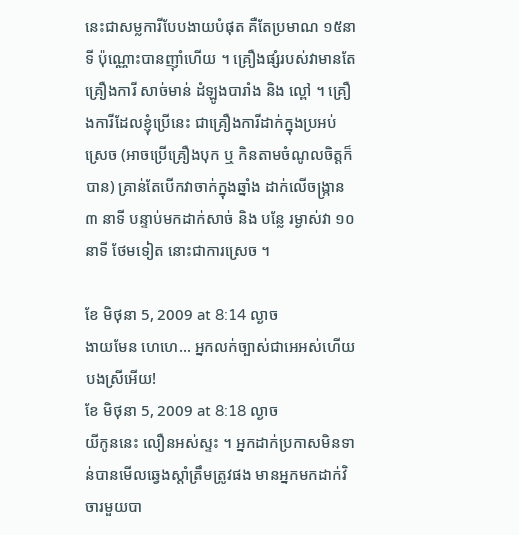នេះជាសម្លការីបែបងាយបំផុត គឺតែប្រមាណ ១៥នាទី ប៉ុណ្ណោះបានញ៉ាំហើយ ។ គ្រឿងផ្សំរបស់វាមានតែ គ្រឿងការី សាច់មាន់ ដំឡូងបារាំង និង ល្ពៅ ។ គ្រឿងការីដែលខ្ញុំប្រើនេះ ជាគ្រឿងការីដាក់ក្នុងប្រអប់ស្រេច (អាចប្រើគ្រឿងបុក ឬ កិនតាមចំណូលចិត្តក៏បាន) គ្រាន់តែបើកវាចាក់ក្នុងឆ្នាំង ដាក់លើចង្រ្កាន ៣ នាទី បន្ទាប់មកដាក់សាច់ និង បន្លែ រម្ងាស់វា ១០ នាទី ថែមទៀត នោះជាការស្រេច ។

ខែ មិថុនា 5, 2009 at 8:14 ល្ងាច
ងាយមែន ហេហេ… អ្នកលក់ច្បាស់ជាអេអស់ហើយបងស្រីអើយ!
ខែ មិថុនា 5, 2009 at 8:18 ល្ងាច
យីកូននេះ លឿនអស់ស្ទះ ។ អ្នកដាក់ប្រកាសមិនទាន់បានមើលឆ្វេងស្តាំត្រឹមត្រូវផង មានអ្នកមកដាក់វិចារមួយបា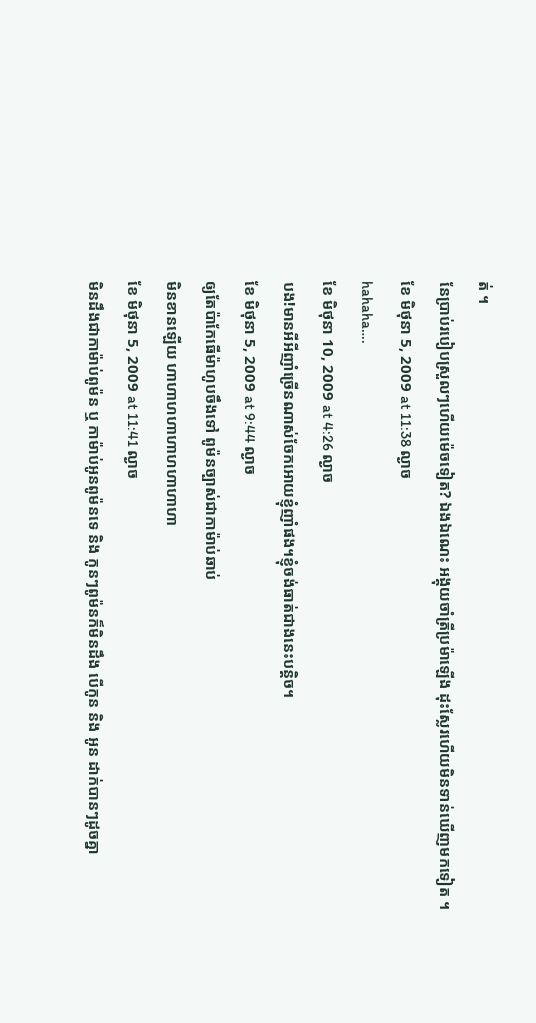ត់ ។
នែប្រាប់របៀបស្រួលៗហើយម៉េចទៀត? ឯងឯណេះ អង្គុយចាំត្រីប្រម៉ាឡើង ដុះស្លែរហើយមិនទាន់ឃើញមកទៀត ។
ខែ មិថុនា 5, 2009 at 11:38 ល្ងាច
hahaha….
ខែ មិថុនា 10, 2009 at 4:26 ល្ងាច
បង!មានអីអីញាំច្រើនណាស់ចែកអោយខ្ញុំញាំផង។ខ្ញុំចង់ធាត់ជាងនេះបន្តិច។
ខែ មិថុនា 5, 2009 at 9:44 ល្ងាច
ឲ្យតែប៉ាកែធើម៉ាហូបចឹងទៅ ពូម៉នច្បាស់ជាកាម៉ាប់ឆាប់
មិនខានឡើយ ហាហាហហាហាហហាហាហា
ខែ មិថុនា 5, 2009 at 11:41 ល្ងាច
មិនដឹងជាកាម៉ាប់ពូម៉ន ឬ កាម៉ាប់អូនពូម៉នទេ និង កូនៗពូម៉នក៏មិនដឹង បើកូន និង អូន ដាក់បានៗដូចគ្នា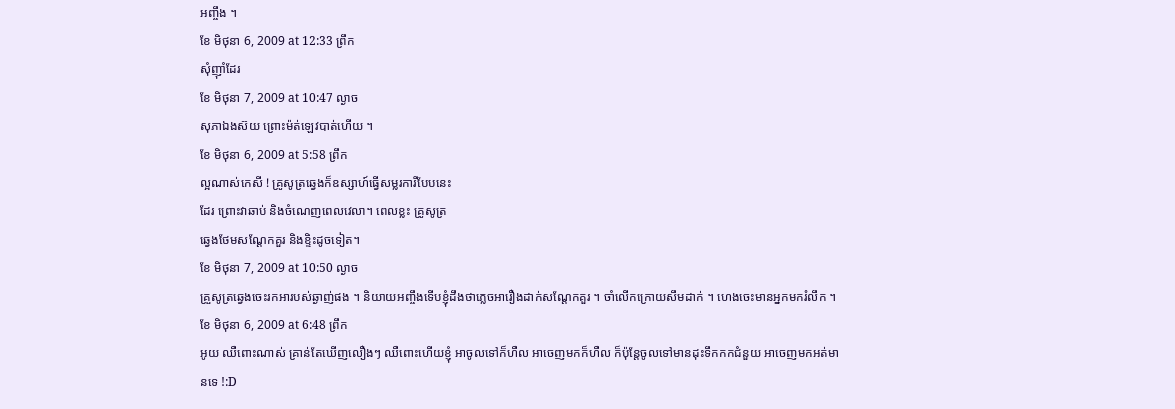អញ្ចឹង ។
ខែ មិថុនា 6, 2009 at 12:33 ព្រឹក
សុំញ៉ាំដែរ
ខែ មិថុនា 7, 2009 at 10:47 ល្ងាច
សុភាឯងស៊យ ព្រោះម៉ត់ឡេវបាត់ហើយ ។
ខែ មិថុនា 6, 2009 at 5:58 ព្រឹក
ល្អណាស់កេសី ! គ្រូសូត្រឆ្វេងក៏ឧស្សាហ៍ធ្វើសម្លរការីបែបនេះ
ដែរ ព្រោះវាឆាប់ និងចំណេញពេលវេលា។ ពេលខ្លះ គ្រូសូត្រ
ឆ្វេងថែមសណ្តែកគួរ និងខ្ទិះដូចទៀត។
ខែ មិថុនា 7, 2009 at 10:50 ល្ងាច
គ្រួសូត្រឆ្វេងចេះរកអារបស់ឆ្ងាញ់ផង ។ និយាយអញ្ចឹងទើបខ្ញុំដឹងថាភ្លេចអារឿងដាក់សណ្តែកគួរ ។ ចាំលើកក្រោយសឹមដាក់ ។ ហេងចេះមានអ្នកមករំលឹក ។
ខែ មិថុនា 6, 2009 at 6:48 ព្រឹក
អូយ ឈឺពោះណាស់ គ្រាន់តែឃើញលឿងៗ ឈឺពោះហើយខ្ញុំ អាចូលទៅក៏ហឺល អាចេញមកក៏ហឺល ក៏ប៉ុន្តែចូលទៅមានដុះទឹកកកជំនួយ អាចេញមកអត់មានទេ !:D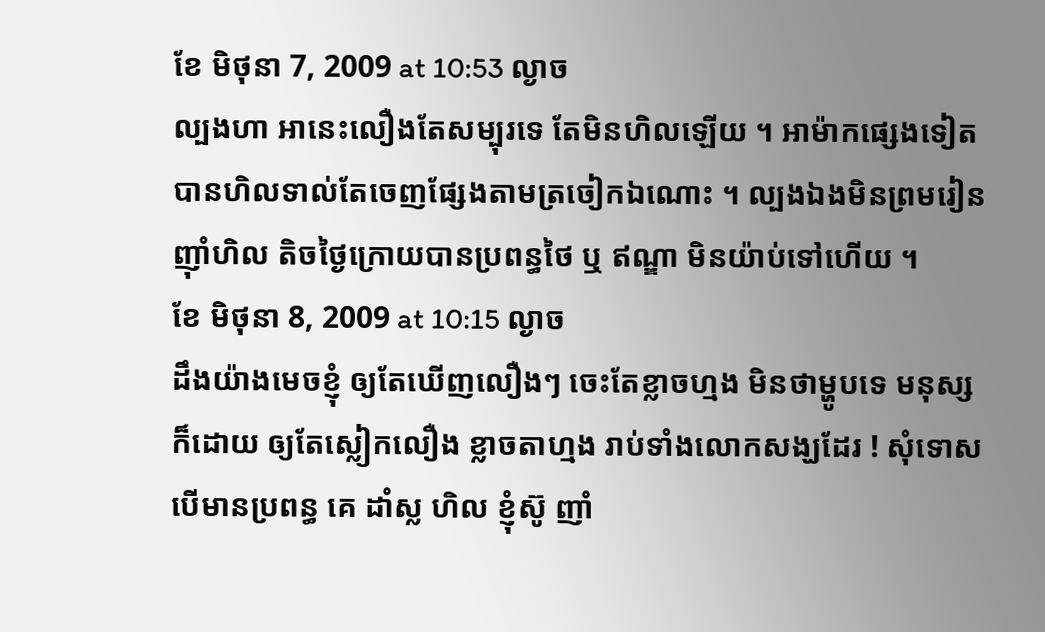ខែ មិថុនា 7, 2009 at 10:53 ល្ងាច
ល្បងហា អានេះលឿងតែសម្បុរទេ តែមិនហិលឡើយ ។ អាម៉ាកផ្សេងទៀតបានហិលទាល់តែចេញផ្សែងតាមត្រចៀកឯណោះ ។ ល្បងឯងមិនព្រមរៀនញ៉ាំហិល តិចថ្ងៃក្រោយបានប្រពន្ធថៃ ឬ ឥណ្ឌា មិនយ៉ាប់ទៅហើយ ។
ខែ មិថុនា 8, 2009 at 10:15 ល្ងាច
ដឹងយ៉ាងមេចខ្ញុំ ឲ្យតែឃើញលឿងៗ ចេះតែខ្លាចហ្មង មិនថាម្ហូបទេ មនុស្សក៏ដោយ ឲ្យតែស្លៀកលឿង ខ្លាចតាហ្មង រាប់ទាំងលោកសង្ឃដែរ ! សុំទោស បើមានប្រពន្ធ គេ ដាំស្ល ហិល ខ្ញុំស៊ូ ញាំ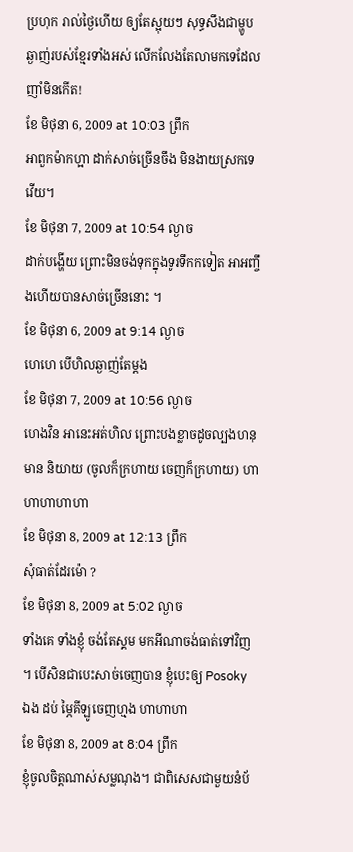ប្រហុក រាល់ថ្ងៃហើយ ឲ្យតែស្អុយៗ សុទ្ធសឹងជាម្ហូបឆ្ងាញ់របស់ខ្មែរទាំងអស់ លើកលែងតែលាមកទេដែលញាំមិនកើត!
ខែ មិថុនា 6, 2009 at 10:03 ព្រឹក
អាពួកម៉ាកហ្អា ដាក់សាច់ច្រើនចឹង មិនងាយស្រកទេវើយ។
ខែ មិថុនា 7, 2009 at 10:54 ល្ងាច
ដាក់បង្ហើយ ព្រោះមិនចង់ទុកក្នុងទូរទឹកកទៀត អាអញ្ចឹងហើយបានសាច់ច្រើននោះ ។
ខែ មិថុនា 6, 2009 at 9:14 ល្ងាច
ហេហេ បើហិលឆ្ងាញ់តែម្តង
ខែ មិថុនា 7, 2009 at 10:56 ល្ងាច
ហេងវិន អានេះអត់ហិល ព្រោះបងខ្លាចដូចល្បងហនុមាន និយាយ (ចូលក៏ក្រហាយ ចេញក៏ក្រហាយ) ហាហាហាហាហា
ខែ មិថុនា 8, 2009 at 12:13 ព្រឹក
សុំធាត់ដែរម៉ោ ?
ខែ មិថុនា 8, 2009 at 5:02 ល្ងាច
ទាំងគេ ទាំងខ្ញុំ ចង់តែស្គម មកអីណាចង់ធាត់ទៅវិញ ។ បើសិនជាបេះសាច់ចេញបាន ខ្ញុំបេះឲ្យ Posoky ឯង ដប់ ម្ភៃគីឡូចេញហ្មង ហាហាហា
ខែ មិថុនា 8, 2009 at 8:04 ព្រឹក
ខ្ញុំចូលចិត្តណាស់សម្លណុង។ ជាពិសេសជាមួយនំប័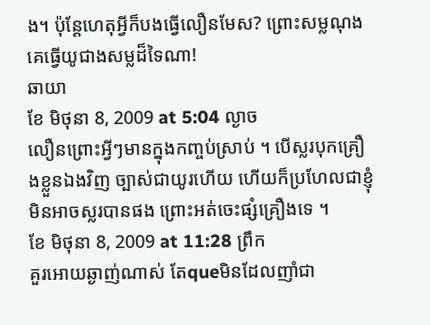ង។ ប៉ុន្តែហេតុអ្វីក៏បងធ្វើលឿនមែស? ព្រោះសម្លណុងគេធ្វើយូជាងសម្លដ៏ទៃណា!
ឆាយា
ខែ មិថុនា 8, 2009 at 5:04 ល្ងាច
លឿនព្រោះអ្វីៗមានក្នុងកញ្ចប់ស្រាប់ ។ បើស្លរបុកគ្រឿងខ្លួនឯងវិញ ច្បាស់ជាយូរហើយ ហើយក៏ប្រហែលជាខ្ញុំមិនអាចស្លរបានផង ព្រោះអត់ចេះផ្សំគ្រឿងទេ ។
ខែ មិថុនា 8, 2009 at 11:28 ព្រឹក
គួរអោយឆ្ងាញ់ណាស់ តែqueមិនដែលញាំជា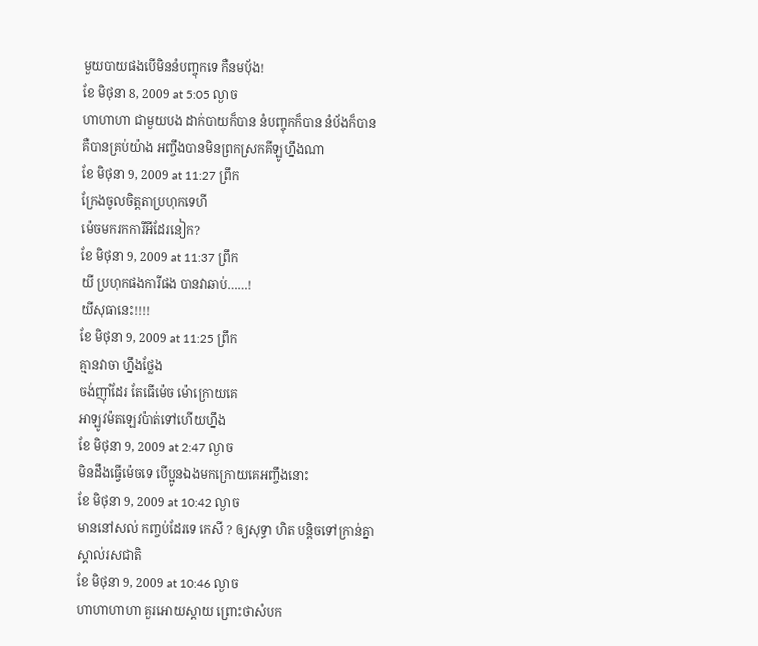មួយបាយផងបើមិននំបញ្ចុកទេ កឺនមបុ័ង!
ខែ មិថុនា 8, 2009 at 5:05 ល្ងាច
ហាហាហា ជាមួយបង ដាក់បាយក៏បាន នំបញ្ចុកក៏បាន នំប័ងក៏បាន គឺបានគ្រប់យ៉ាង អញ្ចឹងបានមិនព្រកស្រកគីឡូហ្នឹងណា
ខែ មិថុនា 9, 2009 at 11:27 ព្រឹក
ក្រែងចូលចិត្តតាប្រហុកទេហី
ម៉េចមករកការីអីដែរនៀក?
ខែ មិថុនា 9, 2009 at 11:37 ព្រឹក
យី ប្រហុកផងការីផង បានវាឆាប់……!
យីសុធានេះ!!!!
ខែ មិថុនា 9, 2009 at 11:25 ព្រឹក
គ្មានវាចា ហ្នឹងថ្លែង
ចង់ញ៉ាំដែរ តែធើម៉េច ម៉ោក្រោយគេ
អាឡូវម៉តឡេវប៉ាត់ទៅហើយហ្នឹង
ខែ មិថុនា 9, 2009 at 2:47 ល្ងាច
មិនដឹងធ្វើម៉េចទេ បើប្អូនឯងមកក្រោយគេអញ្ចឹងនោះ
ខែ មិថុនា 9, 2009 at 10:42 ល្ងាច
មាននៅសល់ កញ្ចប់ដែរទេ កេសី ? ឲ្យសុទ្ធា ហិត បន្តិចទៅក្រាន់គ្នាស្គាល់រសជាតិ
ខែ មិថុនា 9, 2009 at 10:46 ល្ងាច
ហាហាហាហា គួរអោយស្តាយ ព្រោះថាសំបក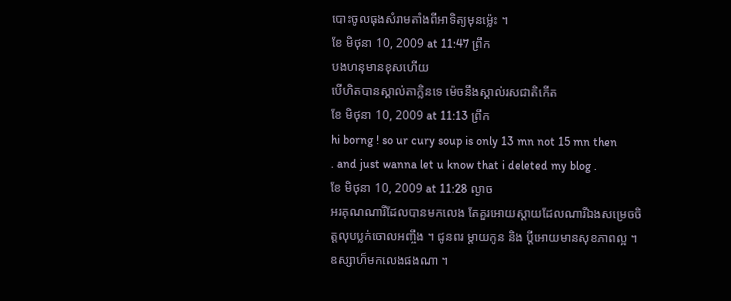បោះចូលធុងសំរាមតាំងពីអាទិត្យមុនម្ល៉េះ ។
ខែ មិថុនា 10, 2009 at 11:47 ព្រឹក
បងហនុមានខុសហើយ
បើហិតបានស្គាល់តាក្លិនទេ ម៉េចនឹងស្គាល់រសជាតិកើត
ខែ មិថុនា 10, 2009 at 11:13 ព្រឹក
hi borng ! so ur cury soup is only 13 mn not 15 mn then
. and just wanna let u know that i deleted my blog .
ខែ មិថុនា 10, 2009 at 11:28 ល្ងាច
អរគុណណារីដែលបានមកលេង តែគួរអោយស្តាយដែលណារីឯងសម្រេចចិត្តលុបប្លក់ចោលអញ្ចឹង ។ ជូនពរ ម្តាយកូន និង ប្តីអោយមានសុខភាពល្អ ។ ឧស្សាហ៏មកលេងផងណា ។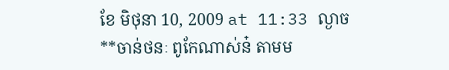ខែ មិថុនា 10, 2009 at 11:33 ល្ងាច
**ចាន់ថនៈ ពូកែណាស់ន៎ តាមម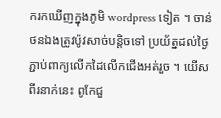ករកឃើញក្នុងភូមិ wordpress ទៀត ។ ចាន់ថនឯងត្រូវប៉ូវសាច់បន្តិចទៅ ប្រយ័ត្នដល់ថ្ងៃភ្ជាប់ពាក្យលើកដៃលើកជើងអត់រួច ។ យើសពីរនាក់នេះ ពូកែជួ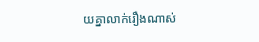យគ្នាលាក់រឿងណាស់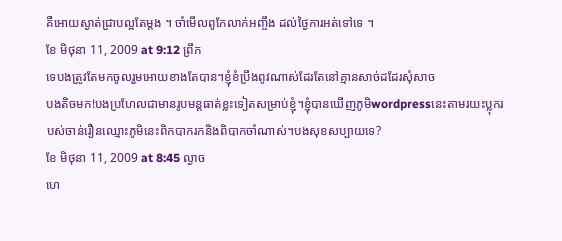គឺអោយស្ងាត់ជ្រាបល្អតែម្តង ។ ចាំមើលពូកែលាក់អញ្ចឹង ដល់ថ្ងៃការអត់ទៅទេ ។
ខែ មិថុនា 11, 2009 at 9:12 ព្រឹក
ទេបងត្រូវតែមកចូលរួមអោយខាងតែបាន។ខ្ញុំខំប្រឹងពូវណាស់ដែរតែនៅគ្មានសាច់ដដែរសុំសាច
បងតិចមក!បងប្រហែលជាមានរូបមន្តធាត់ខ្លះទៀតសម្រាប់ខ្ញុំ។ខ្ញុំបានឃើញភូមិwordpressនេះតាមរយះប្លុករបស់ចាន់រឿនឈ្មោះភូមិនេះពិកបាករកនិងពិបាកចាំណាស់។បងសុខសប្បាយទេ?
ខែ មិថុនា 11, 2009 at 8:45 ល្ងាច
ហេ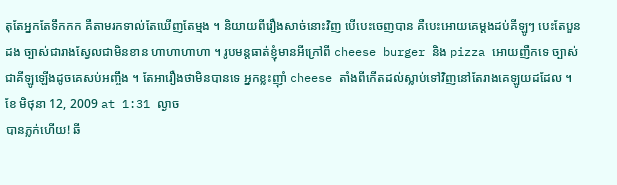តុតែអ្នកតែទឹកកក គឺតាមរកទាល់តែឃើញតែម្មង ។ និយាយពីរឿងសាច់នោះវិញ បើបេះចេញបាន គឺបេះអោយគេម្តងដប់គីឡូៗ បេះតែបួនដង ច្បាស់ជារាងស្វែលជាមិនខាន ហាហាហាហា ។ រូបមន្តធាត់ខ្ញុំមានអីក្រៅពី cheese burger និង pizza អោយញឺកទេ ច្បាស់ជាគីឡូឡើងដូចគេសប់អញ្ចឹង ។ តែអារឿងថាមិនបានទេ អ្នកខ្លះញ៉ាំ cheese តាំងពីកើតដល់ស្លាប់ទៅវិញនៅតែរាងគេឡូយដដែល ។
ខែ មិថុនា 12, 2009 at 1:31 ល្ងាច
បានភ្លក់ហើយ! ឆី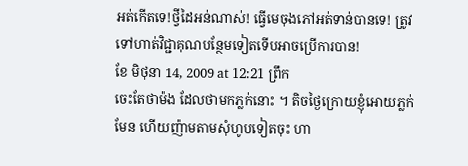អត់កើតទេ!ថ្វីដៃអន់ណាស់! ធ្វើមេចុងភៅអត់ទាន់បានទេ! ត្រូវទៅហាត់វិជ្ជាគុណបន្ថែមទៀតទើបអាចប្រើការបាន!
ខែ មិថុនា 14, 2009 at 12:21 ព្រឹក
ចេះតែថាម៉ង ដែលថាមកភ្លក់នោះ ។ តិចថ្ងៃក្រោយខ្ញុំអោយភ្លក់មែន ហើយញ៉ាមតាមសុំហូបទៀតចុះ ហា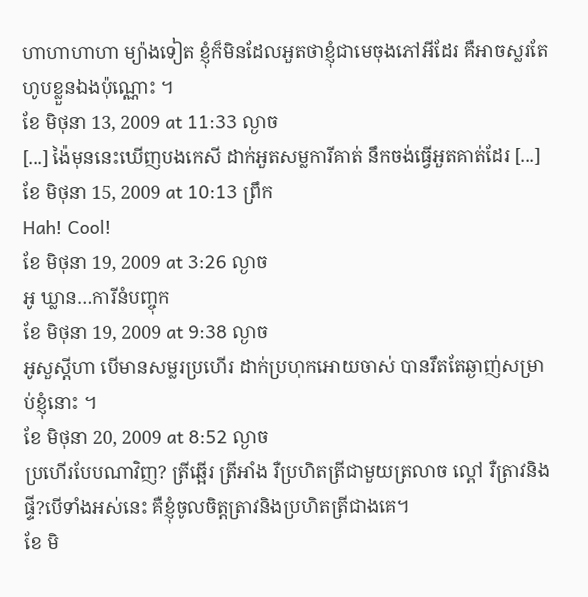ហាហាហាហា ម្យ៉ាងទៀត ខ្ញុំក៏មិនដែលអួតថាខ្ញុំជាមេចុងភៅអីដែរ គឺអាចស្លរតែហូបខ្លួនឯងប៉ុណ្ណោះ ។
ខែ មិថុនា 13, 2009 at 11:33 ល្ងាច
[...] ង៉ៃមុននេះឃើញបងកេសី ដាក់អួតសម្លការីគាត់ នឹកចង់ធ្វើអួតគាត់ដែរ [...]
ខែ មិថុនា 15, 2009 at 10:13 ព្រឹក
Hah! Cool!
ខែ មិថុនា 19, 2009 at 3:26 ល្ងាច
អូ ឃ្លាន…ការីនំបញ្ចុក
ខែ មិថុនា 19, 2009 at 9:38 ល្ងាច
អូសួស្តីហា បើមានសម្លរប្រហើរ ដាក់ប្រហុកអោយចាស់ បានរឹតតែឆ្ងាញ់សម្រាប់ខ្ញុំនោះ ។
ខែ មិថុនា 20, 2009 at 8:52 ល្ងាច
ប្រហើរបែបណាវិញ? ត្រីឆ្អើរ ត្រីអាំង រឺប្រហិតត្រីជាមួយត្រលាច ល្ពៅ រឺត្រាវនិងផ្ទី?បើទាំងអស់នេះ គឺខ្ញុំចូលចិត្តត្រាវនិងប្រហិតត្រីជាងគេ។
ខែ មិ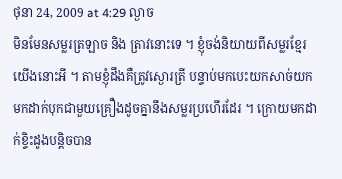ថុនា 24, 2009 at 4:29 ល្ងាច
មិនមែនសម្លរត្រឡាច និង ត្រាវនោះទេ ។ ខ្ញុំចង់និយាយពីសម្លរខ្មែរយើងនោះអី ។ តាមខ្ញុំដឹងគឺត្រូវស្ងោរត្រី បន្ទាប់មកបេះយកសាច់យកមកដាក់បុកជាមួយគ្រឿងដូចគ្នានឹងសម្លរប្រហើរដែរ ។ ក្រោយមកដាក់ខ្ទិះដូងបន្តិចបាន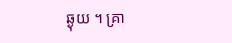ឆ្ងុយ ។ គ្រា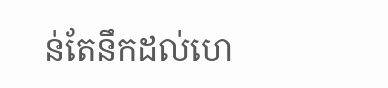ន់តែនឹកដល់ហេ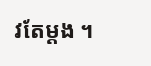វតែម្តង ។